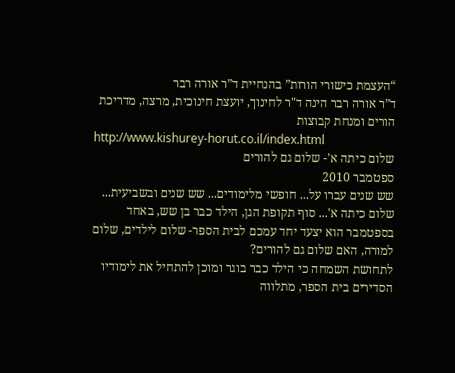“העצמת כישורי הורות” בהנחיית ד”ר אורה רבר
ד”ר אורה רבר הינה ד"ר לחינוך, יועצת חינוכית, מרצה, מדריכת הורים ומנחת קבוצות
http://www.kishurey-horut.co.il/index.html
שלום כיתה א'- שלום גם להורים
ספטמבר 2010
שש שנים עברו על... חופשי מלימודים... שש שנים ובשביעית... שלום כיתה א'... סוף תקופת הגן, הילד כבר בן שש, באחד בספטמבר הוא יצעד יחד עמכם לבית הספר- שלום לילדים, שלום למורה, האם שלום גם להורים?
לתחושת השמחה כי הילד כבר בוגר ומוכן להתחיל את לימודיו הסדירים בית הספר, מתלווה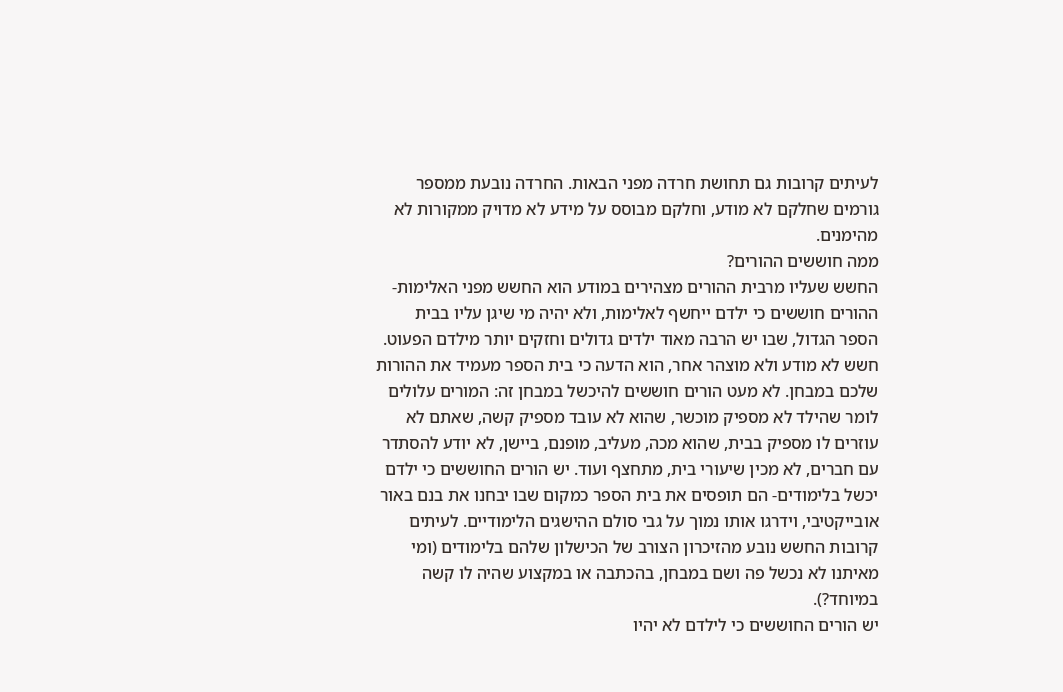לעיתים קרובות גם תחושת חרדה מפני הבאות. החרדה נובעת ממספר גורמים שחלקם לא מודע, וחלקם מבוסס על מידע לא מדויק ממקורות לא מהימנים.
ממה חוששים ההורים?
החשש שעליו מרבית ההורים מצהירים במודע הוא החשש מפני האלימות- ההורים חוששים כי ילדם ייחשף לאלימות, ולא יהיה מי שיגן עליו בבית הספר הגדול, שבו יש הרבה מאוד ילדים גדולים וחזקים יותר מילדם הפעוט.
חשש לא מודע ולא מוצהר אחר, הוא הדעה כי בית הספר מעמיד את ההורות שלכם במבחן. לא מעט הורים חוששים להיכשל במבחן זה: המורים עלולים לומר שהילד לא מספיק מוכשר, שהוא לא עובד מספיק קשה, שאתם לא עוזרים לו מספיק בבית, שהוא מכה, מעליב, מופנם, ביישן, לא יודע להסתדר עם חברים, לא מכין שיעורי בית, מתחצף ועוד. יש הורים החוששים כי ילדם יכשל בלימודים- הם תופסים את בית הספר כמקום שבו יבחנו את בנם באור אובייקטיבי, וידרגו אותו נמוך על גבי סולם ההישגים הלימודיים. לעיתים קרובות החשש נובע מהזיכרון הצורב של הכישלון שלהם בלימודים (ומי מאיתנו לא נכשל פה ושם במבחן, בהכתבה או במקצוע שהיה לו קשה במיוחד?).
יש הורים החוששים כי לילדם לא יהיו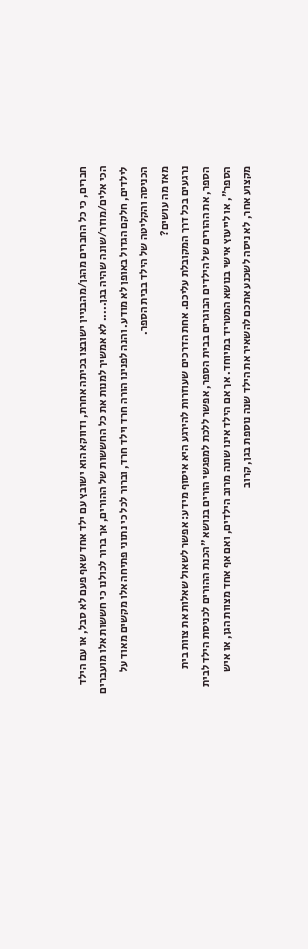חברים, כי כל החברים מהגן/מהבניין ישובצו בכיתה אחרת, ודווקא הוא ישובץ עם ילד אחד שאף פעם לא סבל, או עם הילד הכי אלים/מוזר/שונה שהיה בגן..... לא אמשיך למנות את כל החששות של ההורים, אך ברור לכולנו כי חששות אלו מועברים לילדים, חלקם הגדול באופן לא מודע. והנה לפנינו הורה חרד וילד חרד, וברור לכל כי נתוני פתיחה אלו מקשים מאוד על הכניסה והקליטה של הילד בבית הספר.
מאז מה עושים?
נרגעים בכל דרך המקובלת עליכם. אחת הדרכים שעוזרות להירגע היא איסוף מידע: אפשר לשאול שאלות את צוות בית הספר, את ההורים של הילדים הבוגרים בבית הספר, אפשר ללכת למפגשי הורים בנושא "הכנת ההורים לכניסת הילד לבית הספר", או לייעוץ אישי בנושא המטריד במיוחד. אך אם הילד אינו שונה מרוב הילדים, ואם אף אחד מצוות הגן, או איש מקצוע אחר, לא ניסה לשכנע אתכם להשאיר את הילד שנה נוספת בגן, קרוב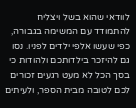לוודאי שהוא בשל ויצליח להתמודד עם המשימה בגבורה, כפי שעשו אלפי ילדים לפניו. נסו גם להיזכר בילדותכם ולהודות כי בסך הכל לא מעט רגעים זכורים לכם לטובה מבית הספר, ולעיתים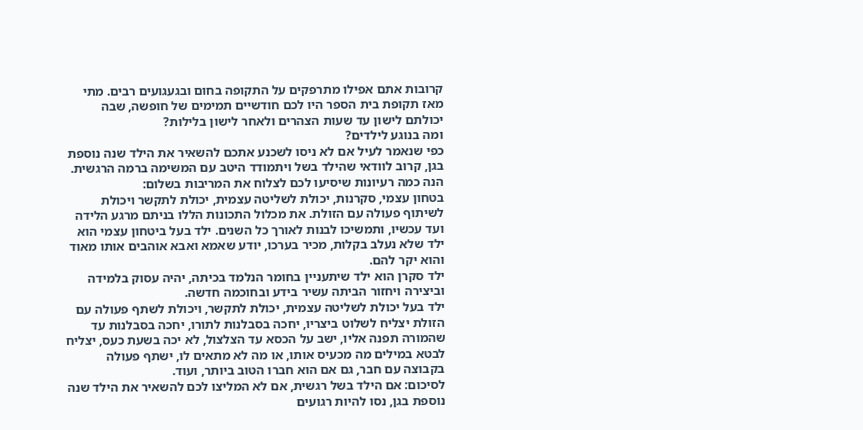קרובות אתם אפילו מתרפקים על התקופה בחום ובגעגועים רבים. מתי מאז תקופת בית הספר היו לכם חודשיים תמימים של חופשה, שבה יכולתם לישון עד שעות הצהרים ולאחר לישון בלילות?
ומה בנוגע לילדים?
כפי שנאמר לעיל אם לא ניסו לשכנע אתכם להשאיר את הילד שנה נוספת בגן, קרוב לוודאי שהילד בשל ויתמודד היטב עם המשימה ברמה הרגשית.
הנה כמה רעיונות שיסיעו לכם לצלוח את המריבות בשלום:
בטחון עצמי, סקרנות, יכולת לשליטה עצמית, יכולת לתקשר ויכולת לשיתוף פעולה עם הזולת. את מכלול התכונות הללו בניתם מרגע הלידה ועד עכשיו, ותמשיכו לבנות לאורך כל השנים. ילד בעל ביטחון עצמי הוא ילד שלא נעלב בקלות, מכיר בערכו, יודע שאמא ואבא אוהבים אותו מאוד והוא יקר להם.
ילד סקרן הוא ילד שיתעניין בחומר הנלמד בכיתה, יהיה עסוק בלמידה וביצירה ויחזור הביתה עשיר בידע ובחוכמה חדשה.
ילד בעל יכולת לשליטה עצמית, יכולת לתקשר, ויכולת לשתף פעולה עם הזולת יצליח לשלוט ביצריו, יחכה בסבלנות לתורו, יחכה בסבלנות עד שהמורה תפנה אליו, ישב על הכסא עד הצלצול, לא יכה בשעת כעס, יצליח לבטא במילים מה מכעיס אותו, או מה לא מתאים לו, ישתף פעולה בקבוצה עם חבר, גם אם הוא חברו הטוב ביותר, ועוד.
לסיכום: אם הילד בשל רגשית, אם לא המליצו לכם להשאיר את הילד שנה נוספת בגן, נסו להיות רגועים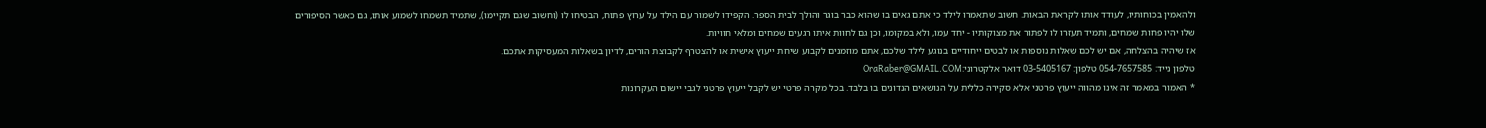ולהאמין בכוחותיו, לעודד אותו לקראת הבאות. חשוב שתאמרו לילד כי אתם גאים בו שהוא כבר בוגר והולך לבית הספר. הקפידו לשמור עם הילד על ערוץ פתוח, הבטיחו לו (וחשוב שגם תקיימו), שתמיד תשמחו לשמוע אותו, גם כאשר הסיפורים שלו יהיו פחות שמחים, ותמיד תעזרו לו לפתור את מצוקותיו - יחד עמו, ולא במקומו, וכן גם לחוות איתו רגעים שמחים ומלאי חוויות.
אז שיהיה בהצלחה, אם יש לכם שאלות נוספות או לבטים ייחודיים בנוגע לילד שלכם, אתם מוזמנים לקבוע שיחת ייעוץ אישית או להצטרף לקבוצת הורים, לדיון בשאלות המעסיקות אתכם.
טלפון נייד: 054-7657585 טלפון: 03-5405167 דואר אלקטרוני:OraRaber@GMAIL.COM
* האמור במאמר זה אינו מהווה ייעוץ פרטני אלא סקירה כללית על הנושאים הנדונים בו בלבד. בכל מקרה פרטי יש לקבל ייעוץ פרטני לגבי יישום העקרונות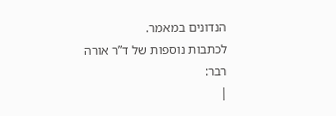הנדונים במאמר.
לכתבות נוספות של ד”ר אורה רבר:
|